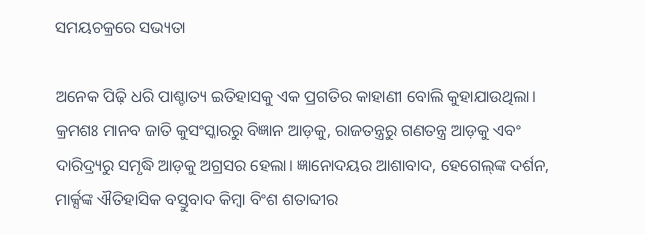ସମୟଚକ୍ରରେ ସଭ୍ୟତା

ଅନେକ ପିଢ଼ି ଧରି ପାଶ୍ଚାତ୍ୟ ଇତିହାସକୁ ଏକ ପ୍ରଗତିର କାହାଣୀ ବୋଲି କୁହାଯାଉଥିଲା। କ୍ରମଶଃ ମାନବ ଜାତି କୁସଂସ୍କାରରୁ ବିଜ୍ଞାନ ଆଡ଼କୁ, ରାଜତନ୍ତ୍ରରୁ ଗଣତନ୍ତ୍ର ଆଡ଼କୁ ଏବଂ ଦାରିଦ୍ର୍ୟରୁ ସମୃଦ୍ଧି ଆଡ଼କୁ ଅଗ୍ରସର ହେଲା। ଜ୍ଞାନୋଦୟର ଆଶାବାଦ, ହେଗେଲ୍‌ଙ୍କ ଦର୍ଶନ, ମାର୍କ୍ସଙ୍କ ଐତିହାସିକ ବସ୍ତୁବାଦ କିମ୍ବା ବିଂଶ ଶତାବ୍ଦୀର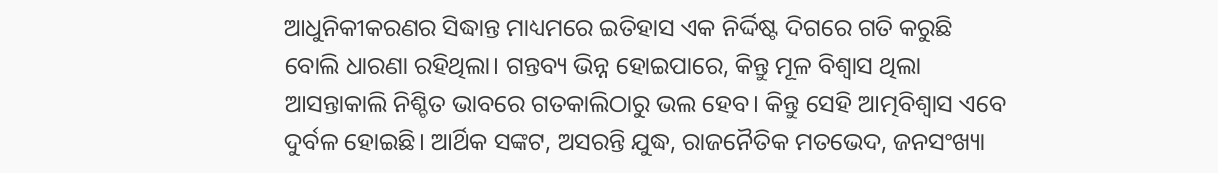ଆଧୁନିକୀକରଣର ସିଦ୍ଧାନ୍ତ ମାଧ୍ୟମରେ ଇତିହାସ ଏକ ନିର୍ଦ୍ଦିଷ୍ଟ ଦିଗରେ ଗତି କରୁଛି ବୋଲି ଧାରଣା ରହିଥିଲା। ଗନ୍ତବ୍ୟ ଭିନ୍ନ ହୋଇପାରେ, କିନ୍ତୁ ମୂଳ ବିଶ୍ୱାସ ଥିଲା ଆସନ୍ତାକାଲି ନିଶ୍ଚିତ ଭାବରେ ଗତକାଲିଠାରୁ ଭଲ ହେବ। କିନ୍ତୁ ସେହି ଆତ୍ମବିଶ୍ୱାସ ଏବେ ଦୁର୍ବଳ ହୋଇଛି। ଆର୍ଥିକ ସଙ୍କଟ, ଅସରନ୍ତି ଯୁଦ୍ଧ, ରାଜନୈତିକ ମତଭେଦ, ଜନସଂଖ୍ୟା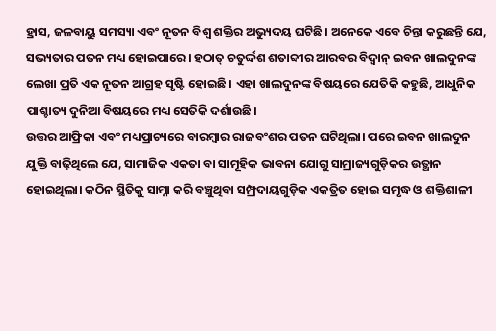ହ୍ରାସ, ଜଳବାୟୁ ସମସ୍ୟା ଏବଂ ନୂତନ ବିଶ୍ୱ ଶକ୍ତିର ଅଭ୍ୟୁଦୟ ଘଟିଛି। ଅନେକେ ଏବେ ଚିନ୍ତା କରୁଛନ୍ତି ଯେ, ସଭ୍ୟତାର ପତନ ମଧ୍ୟ ହୋଇପାରେ। ହଠାତ୍‌ ଚତୁର୍ଦ୍ଦଶ ଶତାବ୍ଦୀର ଆରବର ବିଦ୍ୱାନ୍‌ ଇବନ ଖାଲଦୁନଙ୍କ ଲେଖା ପ୍ରତି ଏକ ନୂତନ ଆଗ୍ରହ ସୃଷ୍ଟି ହୋଇଛି। ଏହା ଖାଲଦୁନଙ୍କ ବିଷୟରେ ଯେତିକି କହୁଛି, ଆଧୁନିକ ପାଶ୍ଚାତ୍ୟ ଦୁନିଆ ବିଷୟରେ ମଧ୍ୟ ସେତିକି ଦର୍ଶାଉଛି।
ଉତ୍ତର ଆଫ୍ରିକା ଏବଂ ମଧ୍ୟପ୍ରାଚ୍ୟରେ ବାରମ୍ବାର ରାଜବଂଶର ପତନ ଘଟିଥିଲା। ପରେ ଇବନ ଖାଲଦୁନ ଯୁକ୍ତି ବାଢ଼ିଥିଲେ ଯେ, ସାମାଜିକ ଏକତା ବା ସାମୂହିକ ଭାବନା ଯୋଗୁ ସାମ୍ରାଜ୍ୟଗୁଡ଼ିକର ଉତ୍ଥାନ ହୋଇଥିଲା। କଠିନ ସ୍ଥିତିକୁ ସାମ୍ନା କରି ବଞ୍ଚୁଥିବା ସମ୍ପ୍ରଦାୟଗୁଡ଼ିକ ଏକତ୍ରିତ ହୋଇ ସମୃଦ୍ଧ ଓ ଶକ୍ତିଶାଳୀ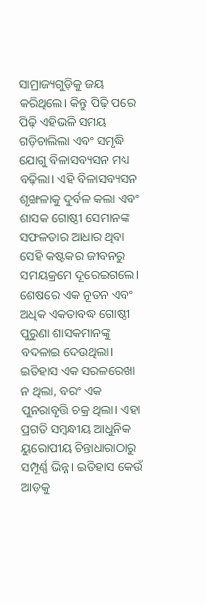ସାମ୍ରାଜ୍ୟଗୁଡ଼ିକୁ ଜୟ କରିଥିଲେ। କିନ୍ତୁ ପିଢ଼ି ପରେ ପିଢ଼ି ଏହିଭଳି ସମୟ ଗଡ଼ିଚାଲିଲା ଏବଂ ସମୃଦ୍ଧି ଯୋଗୁ ବିଳାସବ୍ୟସନ ମଧ୍ୟ ବଢ଼ିଲା। ଏହି ବିଳାସବ୍ୟସନ ଶୃଙ୍ଖଳାକୁ ଦୁର୍ବଳ କଲା ଏବଂ ଶାସକ ଗୋଷ୍ଠୀ ସେମାନଙ୍କ ସଫଳତାର ଆଧାର ଥିବା ସେହି କଷ୍ଟକର ଜୀବନରୁ ସମୟକ୍ରମେ ଦୂରେଇଗଲେ। ଶେଷରେ ଏକ ନୂତନ ଏବଂ ଅଧିକ ଏକତାବଦ୍ଧ ଗୋଷ୍ଠୀ ପୁରୁଣା ଶାସକମାନଙ୍କୁ ବଦଳାଇ ଦେଉଥିଲା। ଇତିହାସ ଏକ ସରଳରେଖା ନ ଥିଲା, ବରଂ ଏକ ପୁନରାବୃତ୍ତି ଚକ୍ର ଥିଲା। ଏହା ପ୍ରଗତି ସମ୍ବନ୍ଧୀୟ ଆଧୁନିକ ୟୁରୋପୀୟ ଚିନ୍ତାଧାରାଠାରୁ ସମ୍ପୂର୍ଣ୍ଣ ଭିନ୍ନ। ଇତିହାସ କେଉଁ ଆଡ଼କୁ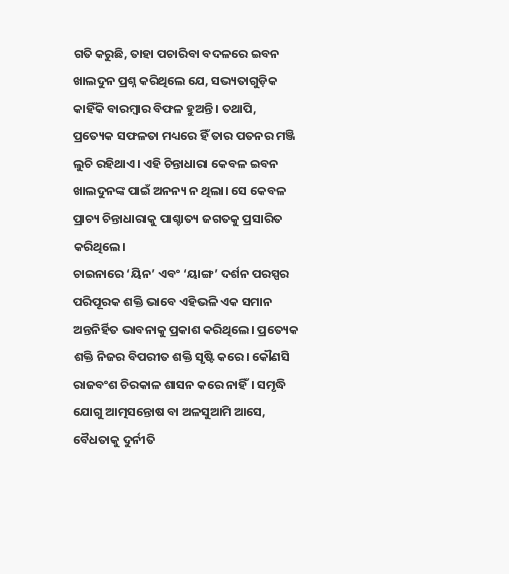ଗତି କରୁଛି, ତାହା ପଚାରିବା ବଦଳରେ ଇବନ ଖାଲଦୁନ ପ୍ରଶ୍ନ କରିଥିଲେ ଯେ, ସଭ୍ୟତାଗୁଡ଼ିକ କାହିଁକି ବାରମ୍ବାର ବିଫଳ ହୁଅନ୍ତି। ତଥାପି, ପ୍ରତ୍ୟେକ ସଫଳତା ମଧ୍ୟରେ ହିଁ ତାର ପତନର ମଞ୍ଜି ଲୁଚି ରହିଥାଏ। ଏହି ଚିନ୍ତାଧାରା କେବଳ ଇବନ ଖାଲଦୁନଙ୍କ ପାଇଁ ଅନନ୍ୟ ନ ଥିଲା। ସେ କେବଳ ପ୍ରାଚ୍ୟ ଚିନ୍ତାଧାରାକୁ ପାଶ୍ଚାତ୍ୟ ଜଗତକୁ ପ୍ରସାରିତ କରିଥିଲେ।
ଚାଇନାରେ ‘ୟିନ’ ଏବଂ ‘ୟାଙ୍ଗ’ ଦର୍ଶନ ପରସ୍ପର ପରିପୂରକ ଶକ୍ତି ଭାବେ ଏହିଭଳି ଏକ ସମାନ ଅନ୍ତନିର୍ହିତ ଭାବନାକୁ ପ୍ରକାଶ କରିଥିଲେ। ପ୍ରତ୍ୟେକ ଶକ୍ତି ନିଜର ବିପରୀତ ଶକ୍ତି ସୃଷ୍ଟି କରେ। କୌଣସି ରାଜବଂଶ ଚିରକାଳ ଶାସନ କରେ ନାହିଁ। ସମୃଦ୍ଧି ଯୋଗୁ ଆତ୍ମସନ୍ତୋଷ ବା ଅଳସୁଆମି ଆସେ, ବୈଧତାକୁ ଦୁର୍ନୀତି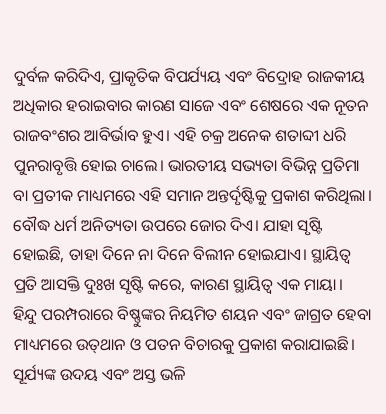ଦୁର୍ବଳ କରିଦିଏ, ପ୍ରାକୃତିକ ବିପର୍ଯ୍ୟୟ ଏବଂ ବିଦ୍ରୋହ ରାଜକୀୟ ଅଧିକାର ହରାଇବାର କାରଣ ସାଜେ ଏବଂ ଶେଷରେ ଏକ ନୂତନ ରାଜବଂଶର ଆବିର୍ଭାବ ହୁଏ। ଏହି ଚକ୍ର ଅନେକ ଶତାବ୍ଦୀ ଧରି ପୁନରାବୃତ୍ତି ହୋଇ ଚାଲେ। ଭାରତୀୟ ସଭ୍ୟତା ବିଭିନ୍ନ ପ୍ରତିମା ବା ପ୍ରତୀକ ମାଧ୍ୟମରେ ଏହି ସମାନ ଅନ୍ତର୍ଦୃଷ୍ଟିକୁ ପ୍ରକାଶ କରିଥିଲା। ବୌଦ୍ଧ ଧର୍ମ ଅନିତ୍ୟତା ଉପରେ ଜୋର ଦିଏ। ଯାହା ସୃଷ୍ଟି ହୋଇଛି, ତାହା ଦିନେ ନା ଦିନେ ବିଲୀନ ହୋଇଯାଏ। ସ୍ଥାୟିତ୍ୱ ପ୍ରତି ଆସକ୍ତି ଦୁଃଖ ସୃଷ୍ଟି କରେ, କାରଣ ସ୍ଥାୟିତ୍ୱ ଏକ ମାୟା।
ହିନ୍ଦୁ ପରମ୍ପରାରେ ବିଷ୍ଣୁଙ୍କର ନିୟମିତ ଶୟନ ଏବଂ ଜାଗ୍ରତ ହେବା ମାଧ୍ୟମରେ ଉତ୍‌ଥାନ ଓ ପତନ ବିଚାରକୁ ପ୍ରକାଶ କରାଯାଇଛି। ସୂର୍ଯ୍ୟଙ୍କ ଉଦୟ ଏବଂ ଅସ୍ତ ଭଳି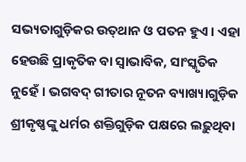ସଭ୍ୟତାଗୁଡ଼ିକର ଉତ୍‌ଥାନ ଓ ପତନ ହୁଏ। ଏହା ହେଉଛି ପ୍ରାକୃତିକ ବା ସ୍ବାଭାବିକ, ସାଂସ୍କୃତିକ ନୁହେଁ। ଭଗବଦ୍‌ ଗୀତାର ନୂତନ ବ୍ୟାଖ୍ୟାଗୁଡ଼ିକ ଶ୍ରୀକୃଷ୍ଣଙ୍କୁ ଧର୍ମର ଶକ୍ତିଗୁଡ଼ିକ ପକ୍ଷରେ ଲଢ଼ୁଥିବା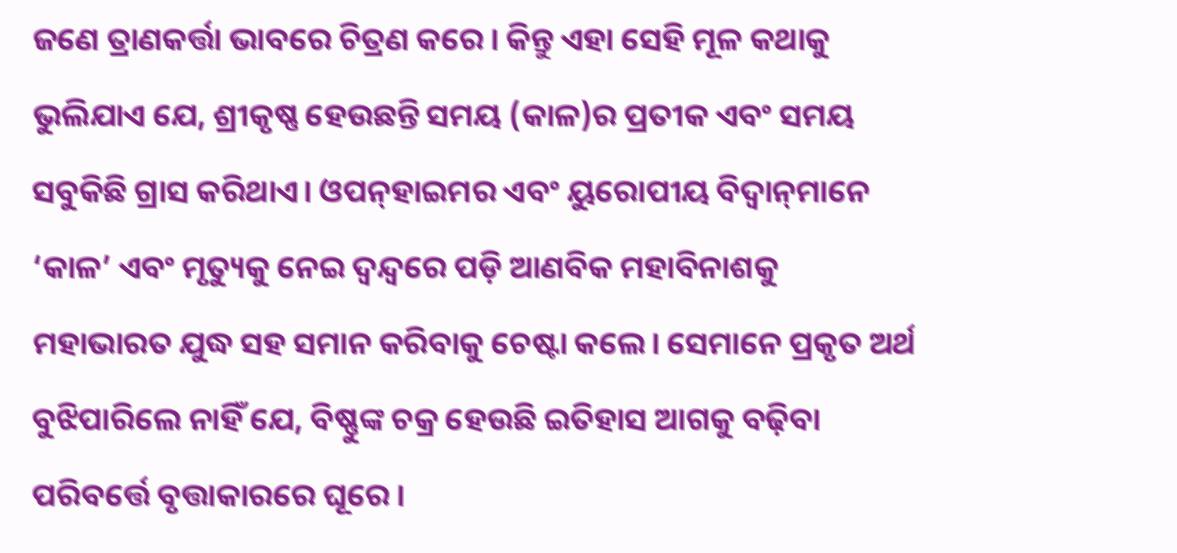ଜଣେ ତ୍ରାଣକର୍ତ୍ତା ଭାବରେ ଚିତ୍ରଣ କରେ। କିନ୍ତୁ ଏହା ସେହି ମୂଳ କଥାକୁ ଭୁଲିଯାଏ ଯେ, ଶ୍ରୀକୃଷ୍ଣ ହେଉଛନ୍ତି ସମୟ (କାଳ)ର ପ୍ରତୀକ ଏବଂ ସମୟ ସବୁକିଛି ଗ୍ରାସ କରିଥାଏ। ଓପନ୍‌ହାଇମର ଏବଂ ୟୁରୋପୀୟ ବିଦ୍ୱାନ୍‌ମାନେ ‘କାଳ’ ଏବଂ ମୃତ୍ୟୁକୁ ନେଇ ଦ୍ୱନ୍ଦ୍ୱରେ ପଡ଼ି ଆଣବିକ ମହାବିନାଶକୁ ମହାଭାରତ ଯୁଦ୍ଧ ସହ ସମାନ କରିବାକୁ ଚେଷ୍ଟା କଲେ। ସେମାନେ ପ୍ରକୃତ ଅର୍ଥ ବୁଝିପାରିଲେ ନାହିଁ ଯେ, ବିଷ୍ଣୁଙ୍କ ଚକ୍ର ହେଉଛି ଇତିହାସ ଆଗକୁ ବଢ଼ିବା ପରିବର୍ତ୍ତେ ବୃତ୍ତାକାରରେ ଘୂରେ।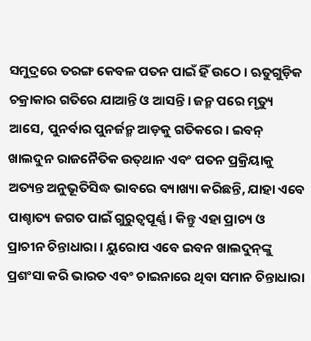ସମୁଦ୍ରରେ ତରଙ୍ଗ କେବଳ ପତନ ପାଇଁ ହିଁ ଉଠେ। ଋତୁଗୁଡ଼ିକ ଚକ୍ରାକାର ଗତିରେ ଯାଆନ୍ତି ଓ ଆସନ୍ତି। ଜନ୍ମ ପରେ ମୃତ୍ୟୁ ଆସେ, ପୁନର୍ବାର ପୁନର୍ଜନ୍ମ ଆଡ଼କୁ ଗତିକରେ। ଇବନ୍‌ ଖାଲଦୁନ ରାଜନୈତିକ ଉତ୍‌ଥାନ ଏବଂ ପତନ ପ୍ରକ୍ରିୟାକୁ ଅତ୍ୟନ୍ତ ଅନୁଭୂତିସିଦ୍ଧ ଭାବରେ ବ୍ୟାଖ୍ୟା କରିଛନ୍ତି, ଯାହା ଏବେ ପାଶ୍ଚାତ୍ୟ ଜଗତ ପାଇଁ ଗୁରୁତ୍ୱପୂର୍ଣ୍ଣ। କିନ୍ତୁ ଏହା ପ୍ରାଚ୍ୟ ଓ ପ୍ରାଚୀନ ଚିନ୍ତାଧାରା । ୟୁରୋପ ଏବେ ଇବନ ଖାଲଦୁନ୍‌ଙ୍କୁ ପ୍ରଶଂସା କରି ଭାରତ ଏବଂ ଚାଇନାରେ ଥିବା ସମାନ ଚିନ୍ତାଧାରା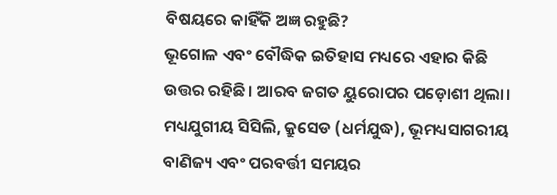ବିଷୟରେ କାହିଁକି ଅଜ୍ଞ ରହୁଛି?
ଭୂଗୋଳ ଏବଂ ବୌଦ୍ଧିକ ଇତିହାସ ମଧ୍ୟରେ ଏହାର କିଛି ଉତ୍ତର ରହିଛି। ଆରବ ଜଗତ ୟୁରୋପର ପଡ଼ୋଶୀ ଥିଲା। ମଧ୍ୟଯୁଗୀୟ ସିସିଲି, କ୍ରୁସେଡ (ଧର୍ମଯୁଦ୍ଧ), ଭୂମଧ୍ୟସାଗରୀୟ ବାଣିଜ୍ୟ ଏବଂ ପରବର୍ତ୍ତୀ ସମୟର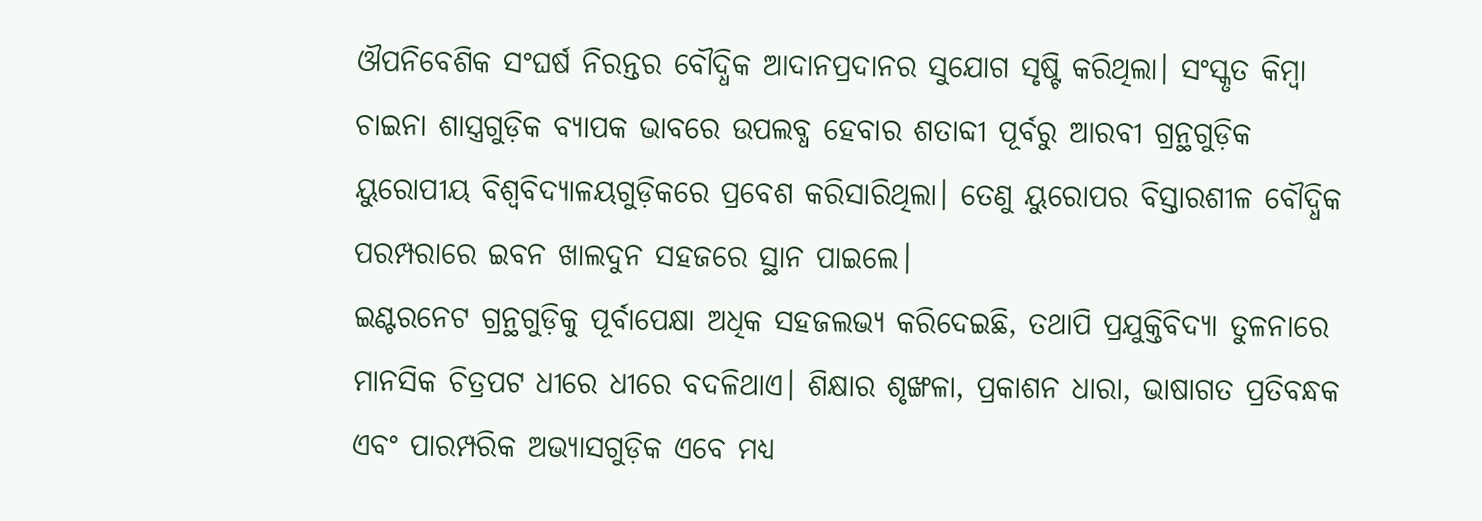ଔପନିବେଶିକ ସଂଘର୍ଷ ନିରନ୍ତର ବୌଦ୍ଧିକ ଆଦାନପ୍ରଦାନର ସୁଯୋଗ ସୃଷ୍ଟି କରିଥିଲା। ସଂସ୍କୃତ କିମ୍ବା ଚାଇନା ଶାସ୍ତ୍ରଗୁଡ଼ିକ ବ୍ୟାପକ ଭାବରେ ଉପଲବ୍ଧ ହେବାର ଶତାବ୍ଦୀ ପୂର୍ବରୁ ଆରବୀ ଗ୍ରନ୍ଥଗୁଡ଼ିକ ୟୁରୋପୀୟ ବିଶ୍ୱବିଦ୍ୟାଳୟଗୁଡ଼ିକରେ ପ୍ରବେଶ କରିସାରିଥିଲା। ତେଣୁ ୟୁରୋପର ବିସ୍ତାରଶୀଳ ବୌଦ୍ଧିକ ପରମ୍ପରାରେ ଇବନ ଖାଲଦୁନ ସହଜରେ ସ୍ଥାନ ପାଇଲେ।
ଇଣ୍ଟରନେଟ ଗ୍ରନ୍ଥଗୁଡ଼ିକୁ ପୂର୍ବାପେକ୍ଷା ଅଧିକ ସହଜଲଭ୍ୟ କରିଦେଇଛି, ତଥାପି ପ୍ରଯୁକ୍ତିବିଦ୍ୟା ତୁଳନାରେ ମାନସିକ ଚିତ୍ରପଟ ଧୀରେ ଧୀରେ ବଦଳିଥାଏ। ଶିକ୍ଷାର ଶୃଙ୍ଖଳା, ପ୍ରକାଶନ ଧାରା, ଭାଷାଗତ ପ୍ରତିବନ୍ଧକ ଏବଂ ପାରମ୍ପରିକ ଅଭ୍ୟାସଗୁଡ଼ିକ ଏବେ ମଧ୍ୟ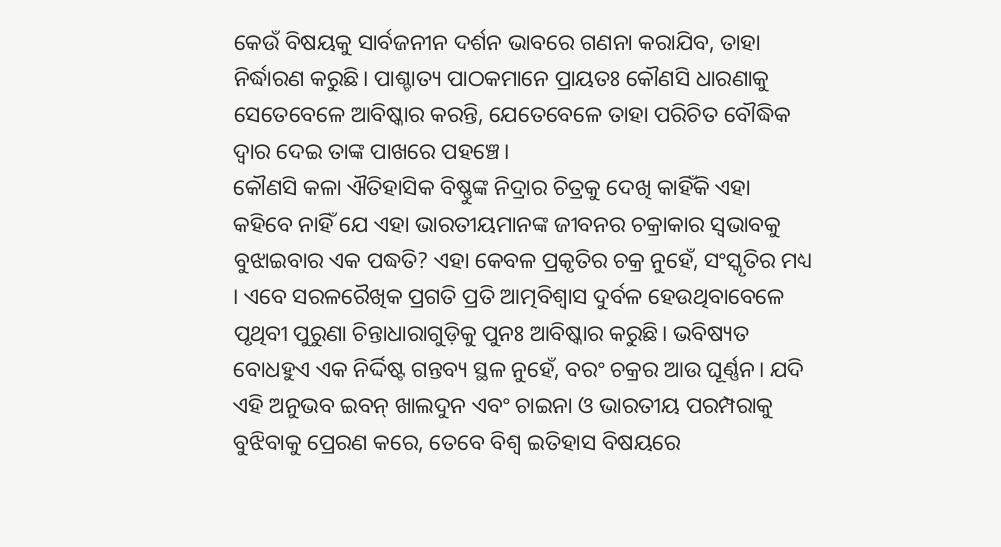କେଉଁ ବିଷୟକୁ ସାର୍ବଜନୀନ ଦର୍ଶନ ଭାବରେ ଗଣନା କରାଯିବ, ତାହା ନିର୍ଦ୍ଧାରଣ କରୁଛି। ପାଶ୍ଚାତ୍ୟ ପାଠକମାନେ ପ୍ରାୟତଃ କୌଣସି ଧାରଣାକୁ ସେତେବେଳେ ଆବିଷ୍କାର କରନ୍ତି, ଯେତେବେଳେ ତାହା ପରିଚିତ ବୌଦ୍ଧିକ ଦ୍ୱାର ଦେଇ ତାଙ୍କ ପାଖରେ ପହଞ୍ଚେ।
କୌଣସି କଳା ଐତିହାସିକ ବିଷ୍ଣୁଙ୍କ ନିଦ୍ରାର ଚିତ୍ରକୁ ଦେଖି କାହିଁକି ଏହା କହିବେ ନାହିଁ ଯେ ଏହା ଭାରତୀୟମାନଙ୍କ ଜୀବନର ଚକ୍ରାକାର ସ୍ବଭାବକୁ ବୁଝାଇବାର ଏକ ପଦ୍ଧତି? ଏହା କେବଳ ପ୍ରକୃତିର ଚକ୍ର ନୁହେଁ, ସଂସ୍କୃତିର ମଧ୍ୟ । ଏବେ ସରଳରୈଖିକ ପ୍ରଗତି ପ୍ରତି ଆତ୍ମବିଶ୍ୱାସ ଦୁର୍ବଳ ହେଉଥିବାବେଳେ ପୃଥିବୀ ପୁରୁଣା ଚିନ୍ତାଧାରାଗୁଡ଼ିକୁ ପୁନଃ ଆବିଷ୍କାର କରୁଛି। ଭବିଷ୍ୟତ ବୋଧହୁଏ ଏକ ନିର୍ଦ୍ଦିଷ୍ଟ ଗନ୍ତବ୍ୟ ସ୍ଥଳ ନୁହେଁ, ବରଂ ଚକ୍ରର ଆଉ ଘୂର୍ଣ୍ଣନ। ଯଦି ଏହି ଅନୁଭବ ଇବନ୍‌ ଖାଲଦୁନ ଏବଂ ଚାଇନା ଓ ଭାରତୀୟ ପରମ୍ପରାକୁ ବୁଝିବାକୁ ପ୍ରେରଣ କରେ, ତେବେ ବିଶ୍ୱ ଇତିହାସ ବିଷୟରେ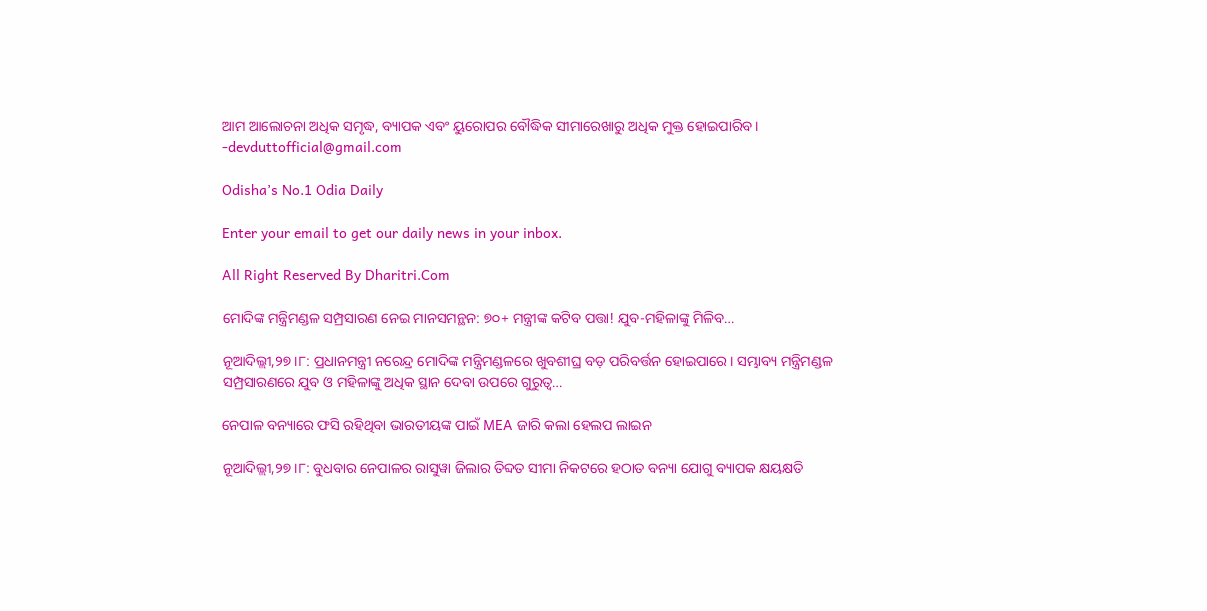ଆମ ଆଲୋଚନା ଅଧିକ ସମୃଦ୍ଧ, ବ୍ୟାପକ ଏବଂ ୟୁରୋପର ବୌଦ୍ଧିକ ସୀମାରେଖାରୁ ଅଧିକ ମୁକ୍ତ ହୋଇପାରିବ।
-devduttofficial@gmail.com

Odisha’s No.1 Odia Daily

Enter your email to get our daily news in your inbox.

All Right Reserved By Dharitri.Com

ମୋଦିଙ୍କ ମନ୍ତ୍ରିମଣ୍ଡଳ ସମ୍ପ୍ରସାରଣ ନେଇ ମାନସମନ୍ଥନ: ୭୦+ ମନ୍ତ୍ରୀଙ୍କ କଟିବ ପତ୍ତା! ଯୁବ-ମହିଳାଙ୍କୁ ମିଳିବ…

ନୂଆଦିଲ୍ଲୀ,୨୭।୮: ପ୍ରଧାନମନ୍ତ୍ରୀ ନରେନ୍ଦ୍ର ମୋଦିଙ୍କ ମନ୍ତ୍ରିମଣ୍ଡଳରେ ଖୁବଶୀଘ୍ର ବଡ଼ ପରିବର୍ତ୍ତନ ହୋଇପାରେ। ସମ୍ଭାବ୍ୟ ମନ୍ତ୍ରିମଣ୍ଡଳ ସମ୍ପ୍ରସାରଣରେ ଯୁବ ଓ ମହିଳାଙ୍କୁ ଅଧିକ ସ୍ଥାନ ଦେବା ଉପରେ ଗୁରୁତ୍ୱ…

ନେପାଳ ବନ୍ୟାରେ ଫସି ରହିଥିବା ଭାରତୀୟଙ୍କ ପାଇଁ MEA ଜାରି କଲା ହେଲପ ଲାଇନ

ନୂଆଦିଲ୍ଲୀ,୨୭।୮: ବୁଧବାର ନେପାଳର ରାସୁୱା ଜିଲାର ତିବ୍ଦତ ସୀମା ନିକଟରେ ହଠାତ ବନ୍ୟା ଯୋଗୁ ବ୍ୟାପକ କ୍ଷୟକ୍ଷତି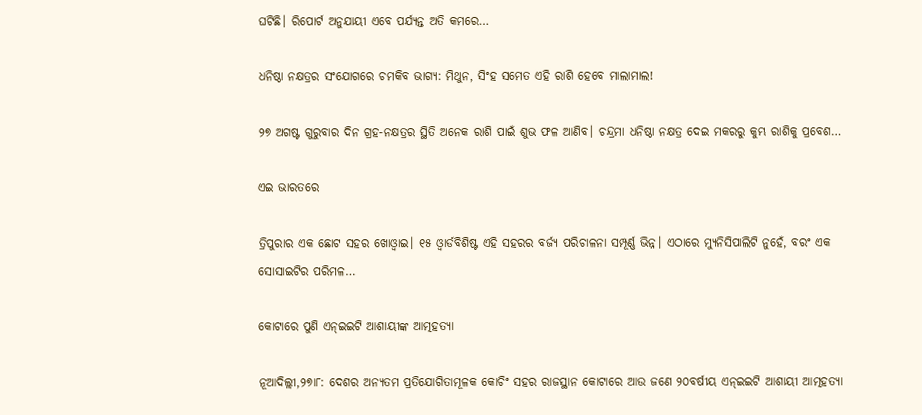ଘଟିଛି। ରିପୋର୍ଟ ଅନୁଯାୟୀ ଏବେ ପର୍ଯ୍ୟନ୍ତ ଅତି କମରେ…

ଧନିଷ୍ଠା ନକ୍ଷତ୍ରର ସଂଯୋଗରେ ଚମକିବ ଭାଗ୍ୟ: ମିଥୁନ, ସିଂହ ସମେତ ଏହି ରାଶି ହେବେ ମାଲାମାଲ!

୨୭ ଅଗଷ୍ଟ ଗୁରୁବାର ଦିନ ଗ୍ରହ-ନକ୍ଷତ୍ରର ସ୍ଥିତି ଅନେକ ରାଶି ପାଇଁ ଶୁଭ ଫଳ ଆଣିବ। ଚନ୍ଦ୍ରମା ଧନିଷ୍ଠା ନକ୍ଷତ୍ର ଦେଇ ମକରରୁ କୁମ୍ଭ ରାଶିକୁ ପ୍ରବେଶ…

ଏଇ ଭାରତରେ

ତ୍ରିପୁରାର ଏକ ଛୋଟ ସହର ଖୋଓ୍ବାଇ। ୧୫ ଓ୍ବାର୍ଡବିଶିଷ୍ଟ ଏହି ସହରର ବର୍ଜ୍ୟ ପରିଚାଳନା ସମ୍ପୂର୍ଣ୍ଣ ଭିନ୍ନ। ଏଠାରେ ମ୍ୟୁନିସିପାଲିଟି ନୁହେଁ, ବରଂ ଏକ ସୋସାଇଟିର ପରିମଳ…

କୋଟାରେ ପୁଣି ଏନ୍‌ଇଇଟି ଆଶାୟୀଙ୍କ ଆତ୍ମହତ୍ୟା

ନୂଆଦିଲ୍ଲୀ,୨୭ା୮: ଦେଶର ଅନ୍ୟତମ ପ୍ରତିଯୋଗିତାମୂଳକ କୋଚିଂ ସହର ରାଜସ୍ଥାନ କୋଟାରେ ଆଉ ଜଣେ ୨୦ବର୍ଷୀୟ ଏନ୍‌ଇଇଟି ଆଶାୟୀ ଆତ୍ମହତ୍ୟା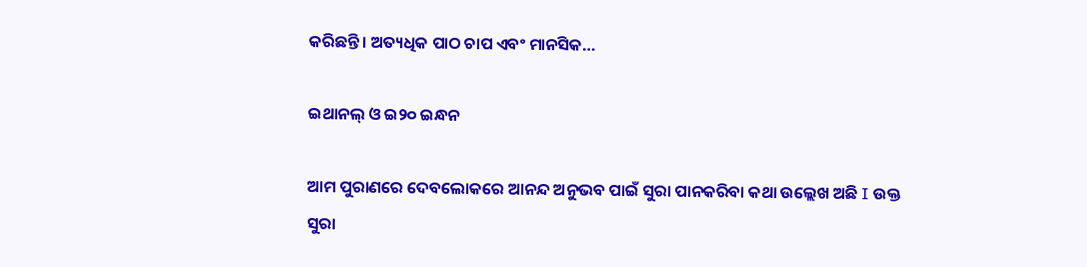କରିଛନ୍ତି। ଅତ୍ୟଧିକ ପାଠ ଚାପ ଏବଂ ମାନସିକ…

ଇଥାନଲ୍‌ ଓ ଇ୨୦ ଇନ୍ଧନ

ଆମ ପୁରାଣରେ ଦେବଲୋକରେ ଆନନ୍ଦ ଅନୁଭବ ପାଇଁ ସୁରା ପାନକରିବା କଥା ଉଲ୍ଲେଖ ଅଛି I ଉକ୍ତ ସୁରା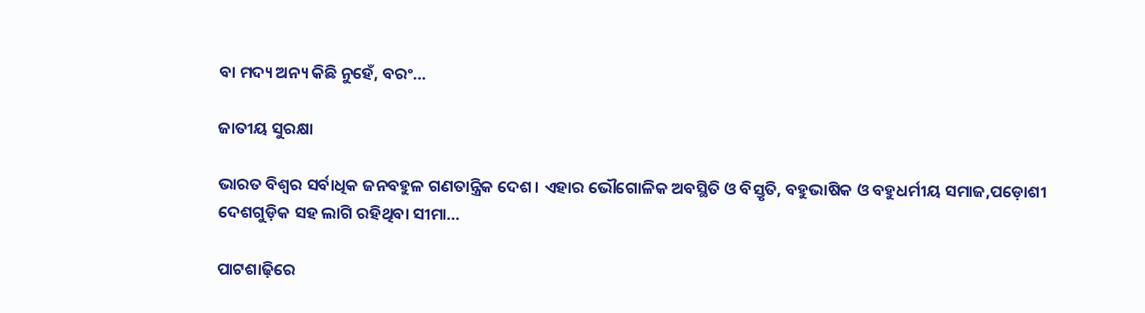ବା ମଦ୍ୟ ଅନ୍ୟ କିଛି ନୁହେଁ, ବରଂ…

ଜାତୀୟ ସୁରକ୍ଷା

ଭାରତ ବିଶ୍ୱର ସର୍ବାଧିକ ଜନବହୁଳ ଗଣତାନ୍ତ୍ରିକ ଦେଶ। ଏହାର ଭୌଗୋଳିକ ଅବସ୍ଥିତି ଓ ବିସ୍ତୃତି, ବହୁଭାଷିକ ଓ ବହୁଧର୍ମୀୟ ସମାଜ,ପଡ଼ୋଶୀ ଦେଶଗୁଡ଼ିକ ସହ ଲାଗି ରହିଥିବା ସୀମା…

ପାଟଶାଢ଼ିରେ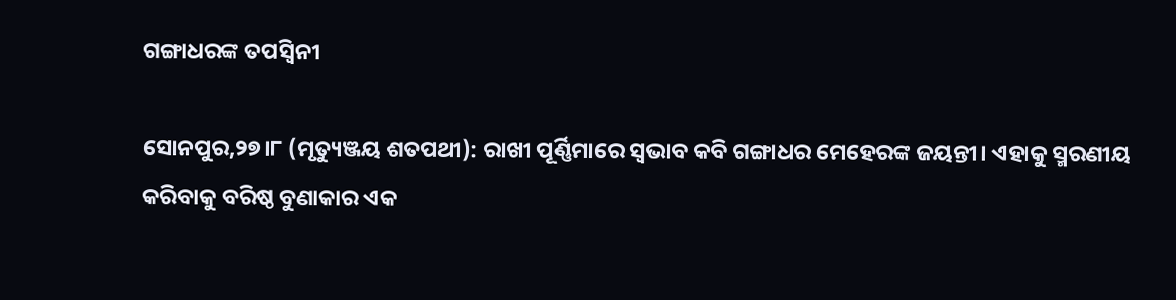ଗଙ୍ଗାଧରଙ୍କ ତପସ୍ବିନୀ

ସୋନପୁର,୨୭।୮ (ମୃତ୍ୟୁଞ୍ଜୟ ଶତପଥୀ): ରାଖୀ ପୂର୍ଣ୍ଣିମାରେ ସ୍ବଭାବ କବି ଗଙ୍ଗାଧର ମେହେରଙ୍କ ଜୟନ୍ତୀ। ଏହାକୁ ସ୍ମରଣୀୟ କରିବାକୁ ବରିଷ୍ଠ ବୁଣାକାର ଏକ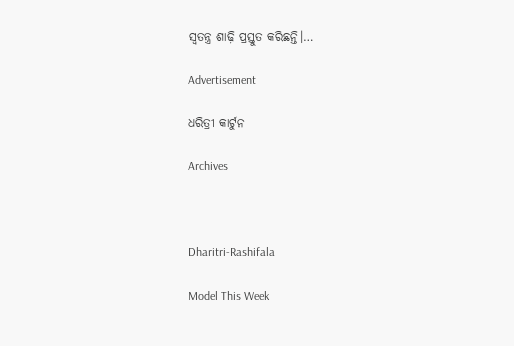ସ୍ବତନ୍ତ୍ର ଶାଢ଼ି ପ୍ରସ୍ତୁତ କରିଛନ୍ତି।…

Advertisement

ଧରିତ୍ରୀ କାର୍ଟୁନ

Archives



Dharitri-Rashifala

Model This Week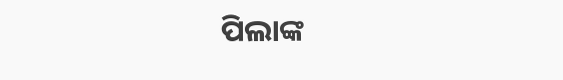ପିଲାଙ୍କ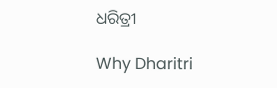ଧରିତ୍ରୀ

Why Dharitri